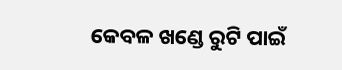କେବଳ ଖଣ୍ଡେ ରୁଟି ପାଇଁ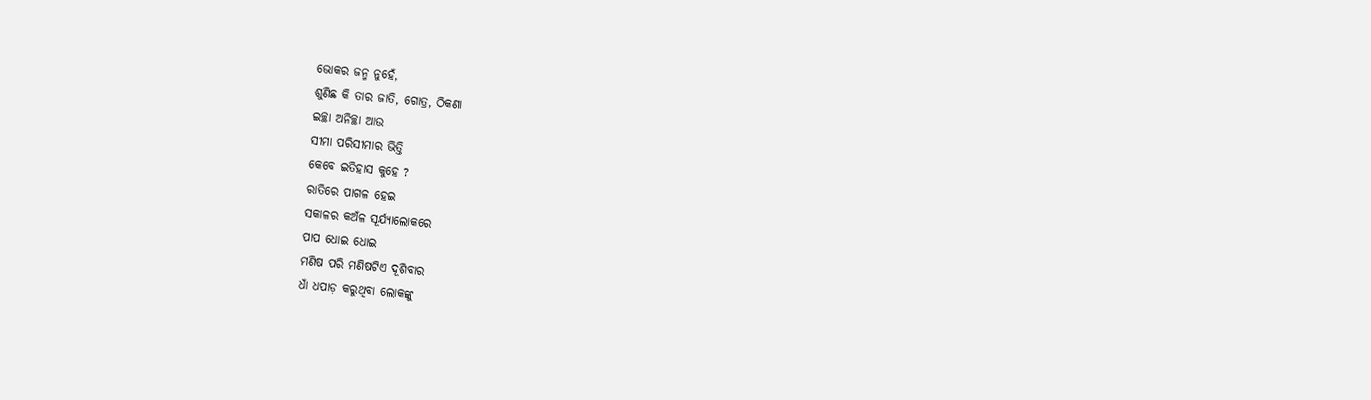ଭୋକର ଜନ୍ମ ନୁହେଁ,
ଶୁଣିଛ କି ତାର ଜାତି, ଗୋତ୍ର, ଠିକଣା
ଇଚ୍ଛା ଅନିଚ୍ଛା ଆଉ
ସୀମା ପରିସୀମାର ଭିତ୍ତି
କେବେ ଇତିହାସ କୁହେ ?
ରାତିରେ ପାଗଳ ହେଇ
ସକାଳର କଅଁଳ ସୂର୍ଯ୍ୟାଲୋକରେ
ପାପ ଧୋଇ ଧୋଇ
ମଣିଷ ପରି ମଣିଷଟିଏ ଦୂଶିବାର
ଧାଁ ଧପାଡ଼ କରୁଥିବା ଲୋକଙ୍କୁ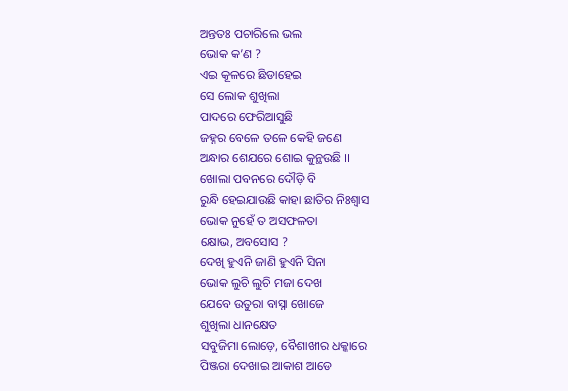ଅନ୍ତତଃ ପଚାରିଲେ ଭଲ
ଭୋକ କ’ଣ ?
ଏଇ କୂଳରେ ଛିଡାହେଇ
ସେ ଲୋକ ଶୁଖିଲା
ପାଦରେ ଫେରିଆସୁଛି
ଜହ୍ନର ବେଳେ ତଳେ କେହି ଜଣେ
ଅନ୍ଧାର ଶେଯରେ ଶୋଇ କୁନ୍ଥଉଛି ।।
ଖୋଲା ପବନରେ ଦୌଡ଼ି ବି
ରୁନ୍ଧି ହେଇଯାଉଛି କାହା ଛାତିର ନିଃଶ୍ବାସ
ଭୋକ ନୁହେଁ ତ ଅସଫଳତା
କ୍ଷୋଭ, ଅବସୋସ ?
ଦେଖି ହୁଏନି ଜାଣି ହୁଏନି ସିନା
ଭୋକ ଲୁଚି ଲୁଚି ମଜା ଦେଖ
ଯେବେ ଉତୁରା ବାସ୍ନା ଖୋଜେ
ଶୁଖିଲା ଧାନକ୍ଷେତ
ସବୁଜିମା ଲୋଡ଼େ, ବୈଶାଖୀର ଧକ୍କାରେ
ପିଞ୍ଜରା ଦେଖାଇ ଆକାଶ ଆଡେ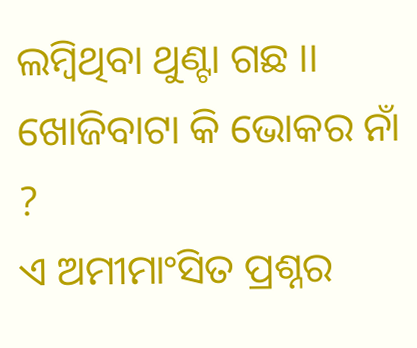ଲମ୍ବିଥିବା ଥୁଣ୍ଟା ଗଛ ।।
ଖୋଜିବାଟା କି ଭୋକର ନାଁ ?
ଏ ଅମୀମାଂସିତ ପ୍ରଶ୍ନର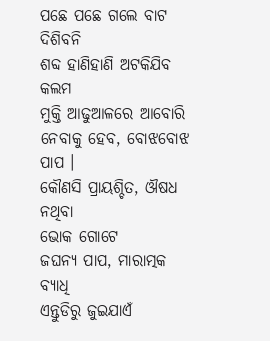ପଛେ ପଛେ ଗଲେ ବାଟ ଦିଶିବନି
ଶବ୍ଦ ହାଣିହାଣି ଅଟକିଯିବ କଲମ
ମୁକ୍ତି ଆଢୁଆଳରେ ଆବୋରି
ନେବାକୁ ହେବ, ବୋଝବୋଝ ପାପ ।
କୌଣସି ପ୍ରାୟଶ୍ଚିତ, ଔଷଧ ନଥିବା
ଭୋକ ଗୋଟେ
ଜଘନ୍ୟ ପାପ, ମାରାତ୍ମକ ବ୍ୟାଧି
ଏନ୍ତୁଡିରୁ ଜୁଇଯାଏଁ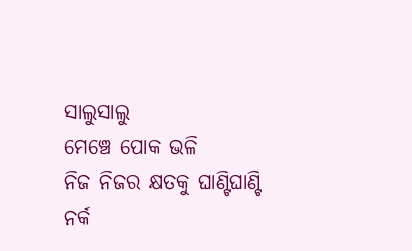ସାଲୁସାଲୁ
ମେଞ୍ଚେ ପୋକ ଭଳି
ନିଜ ନିଜର କ୍ଷତକୁ ଘାଣ୍ଟିଘାଣ୍ଟି
ନର୍କ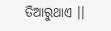ତିଆରୁଥାଏ ।।